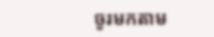ចូរមកតាម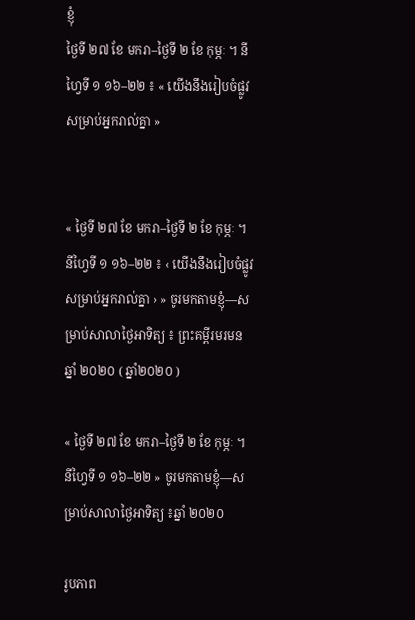ខ្ញុំ
ថ្ងៃទី ២៧ ខែ មករា–ថ្ងៃទី ២ ខែ កុម្ភៈ ។ នីហ្វៃទី ១ ១៦–២២ ៖ « យើងនឹងរៀបចំផ្លូវសម្រាប់អ្នករាល់គ្នា »


« ថ្ងៃទី ២៧ ខែ មករា–ថ្ងៃទី ២ ខែ កុម្ភៈ ។ នីហ្វៃទី ១ ១៦–២២ ៖ ‹ យើងនឹងរៀបចំផ្លូវសម្រាប់អ្នករាល់គ្នា › » ចូរមកតាមខ្ញុំ—សម្រាប់សាលាថ្ងៃអាទិត្យ ៖ ព្រះគម្ពីរមរមន ឆ្នាំ ២០២០ ( ឆ្នាំ២០២០ )

« ថ្ងៃទី ២៧ ខែ មករា–ថ្ងៃទី ២ ខែ កុម្ភៈ ។ នីហ្វៃទី ១ ១៦–២២ » ចូរមកតាមខ្ញុំ—សម្រាប់សាលាថ្ងៃអាទិត្យ ៖ឆ្នាំ ២០២០

រូបភាព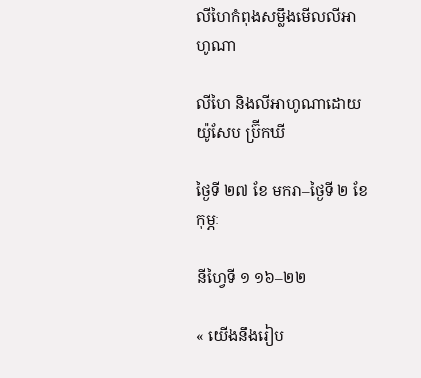លីហៃកំពុងសម្លឹងមើលលីអាហូណា

លីហៃ និងលីអាហូណាដោយ យ៉ូសែប ប៊្រីកឃី

ថ្ងៃទី ២៧ ខែ មករា–ថ្ងៃទី ២ ខែ កុម្ភៈ

នីហ្វៃទី ១ ១៦–២២

« យើងនឹងរៀប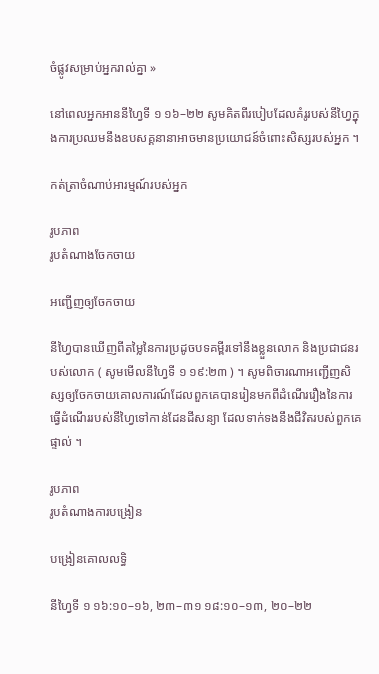ចំផ្លូវសម្រាប់អ្នករាល់គ្នា »

នៅពេលអ្នកអាននីហ្វៃទី ១ ១៦–២២ សូមគិតពីរបៀបដែលគំរូរបស់នីហ្វៃក្នុងការប្រឈមនឹងឧបសគ្គនានាអាចមានប្រយោជន៍ចំពោះសិស្សរបស់អ្នក ។

កត់ត្រាចំណាប់អារម្មណ៍របស់អ្នក

រូបភាព
រូបតំណាងចែកចាយ

អញ្ជើញឲ្យចែកចាយ

នីហ្វៃបានឃើញពីតម្លៃនៃការប្រដូចបទគម្ពីរទៅនឹងខ្លួនលោក និងប្រជាជនរបស់លោក ( សូមមើលនីហ្វៃទី ១ ១៩:២៣ ) ។ សូមពិចារណាអញ្ជើញសិស្សឲ្យចែកចាយគោលការណ៍ដែលពួកគេបានរៀនមកពីដំណើររឿងនៃការធ្វើដំណើររបស់នីហ្វៃទៅកាន់ដែនដីសន្យា ដែលទាក់ទងនឹងជីវិតរបស់ពួកគេផ្ទាល់ ។

រូបភាព
រូបតំណាងការបង្រៀន

បង្រៀនគោលលទ្ធិ

នីហ្វៃទី ១ ១៦:១០–១៦, ២៣–៣១ ១៨:១០–១៣, ២០–២២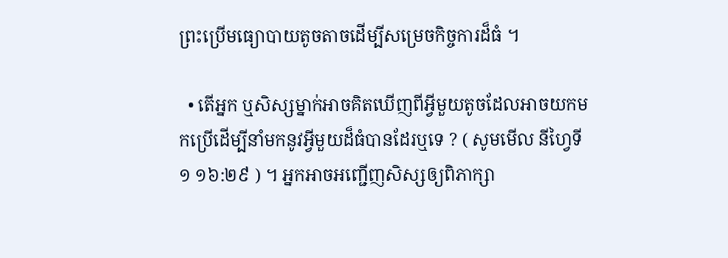ព្រះប្រើមធ្យោបាយតូចតាចដើម្បីសម្រេចកិច្ចការដ៏ធំ ។

  • តើអ្នក ឬសិស្សម្នាក់អាចគិតឃើញពីអ្វីមួយតូចដែលអាចយកមកប្រើដើម្បីនាំមកនូវអ្វីមួយដ៏ធំបានដែរឬទេ ? ( សូមមើល នីហ្វៃទី ១ ១៦:២៩ ) ។ អ្នកអាចអញ្ជើញសិស្សឲ្យពិភាក្សា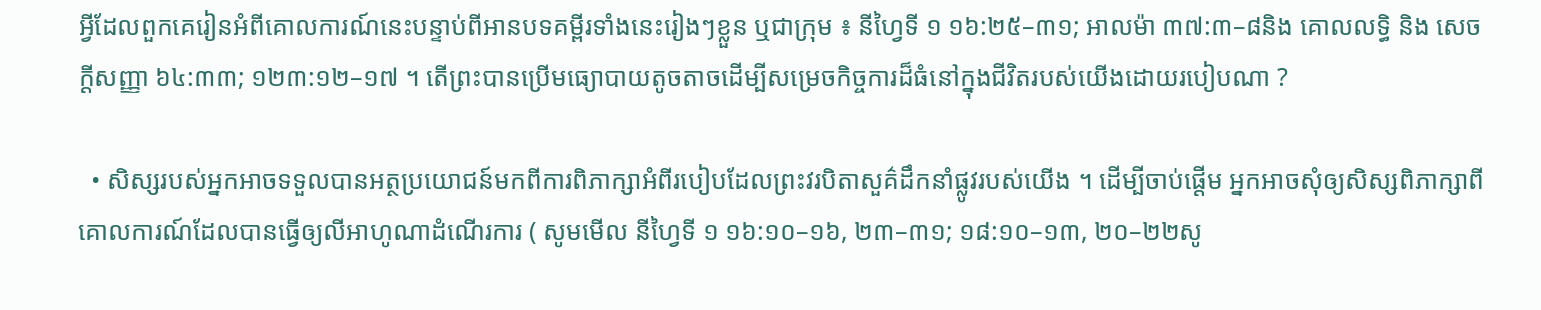អ្វីដែលពួកគេរៀនអំពីគោលការណ៍នេះបន្ទាប់ពីអានបទគម្ពីរទាំងនេះរៀងៗខ្លួន ឬជាក្រុម ៖ នីហ្វៃទី ១ ១៦:២៥–៣១; អាលម៉ា ៣៧:៣–៨និង គោលលទ្ធិ និង សេចក្ដីសញ្ញា ៦៤:៣៣; ១២៣:១២–១៧ ។ តើព្រះបានប្រើមធ្យោបាយតូចតាចដើម្បីសម្រេចកិច្ចការដ៏ធំនៅក្នុងជីវិតរបស់យើងដោយរបៀបណា ?

  • សិស្សរបស់អ្នកអាចទទួលបានអត្ថប្រយោជន៍មកពីការពិភាក្សាអំពីរបៀបដែលព្រះវរបិតាសួគ៌ដឹកនាំផ្លូវរបស់យើង ។ ដើម្បីចាប់ផ្ដើម អ្នកអាចសុំឲ្យសិស្សពិភាក្សាពីគោលការណ៍ដែលបានធ្វើឲ្យលីអាហូណាដំណើរការ ( សូមមើល នីហ្វៃទី ១ ១៦:១០–១៦, ២៣–៣១; ១៨:១០–១៣, ២០–២២សូ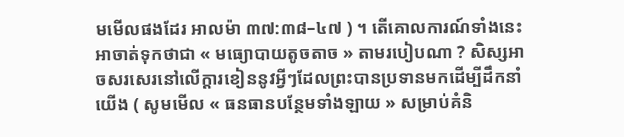មមើលផងដែរ អាលម៉ា ៣៧:៣៨–៤៧ ) ។ តើគោលការណ៍ទាំងនេះអាចាត់ទុកថាជា « មធ្យោបាយតូចតាច » តាមរបៀបណា ? សិស្សអាចសរសេរនៅលើក្ដារខៀននូវអ្វីៗដែលព្រះបានប្រទានមកដើម្បីដឹកនាំយើង ( សូមមើល « ធនធានបន្ថែមទាំងឡាយ » សម្រាប់គំនិ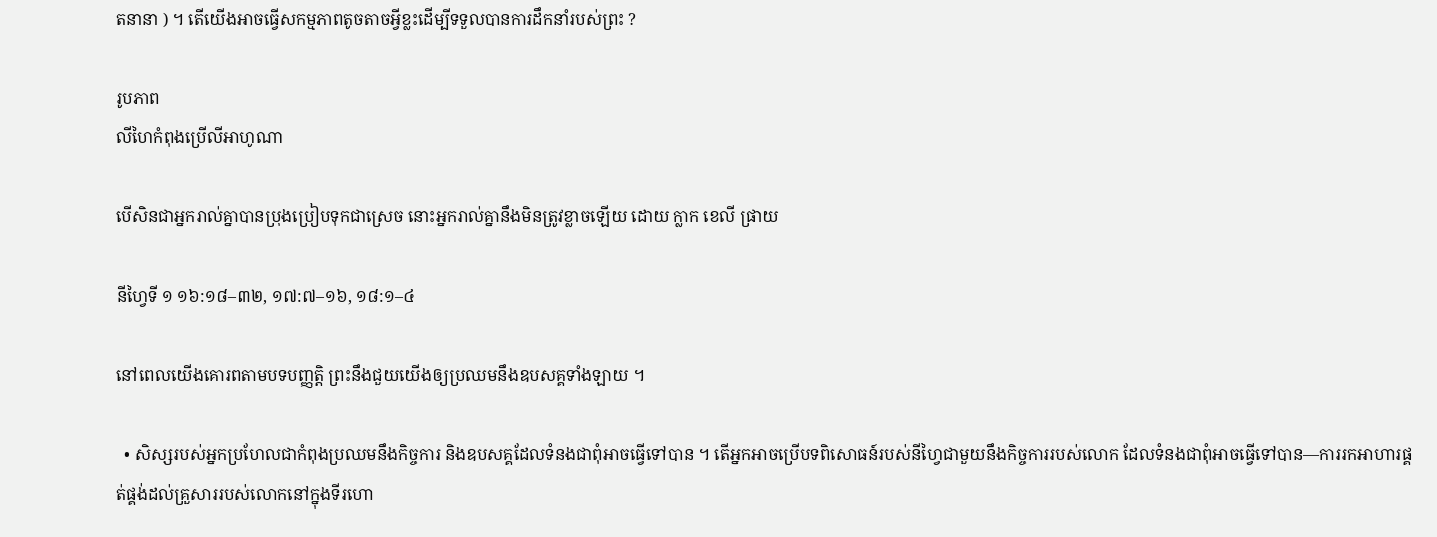តនានា ) ។ តើយើងអាចធ្វើសកម្មភាពតូចតាចអ្វីខ្លះដើម្បីទទួលបានការដឹកនាំរបស់ព្រះ ?

រូបភាព
លីហៃកំពុងប្រើលីអាហូណា

បើសិនជាអ្នករាល់គ្នាបានប្រុងប្រៀបទុកជាស្រេច នោះអ្នករាល់គ្នានឹងមិនត្រូវខ្លាចឡើយ ដោយ ក្លាក ខេលី ផ្រាយ

នីហ្វៃទី ១ ១៦:១៨–៣២, ១៧:៧–១៦, ១៨:១–៤

នៅពេលយើងគោរពតាមបទបញ្ញត្តិ ព្រះនឹងជួយយើងឲ្យប្រឈមនឹងឧបសគ្គទាំងឡាយ ។

  • សិស្សរបស់អ្នកប្រហែលជាកំពុងប្រឈមនឹងកិច្ចការ និងឧបសគ្គដែលទំនងជាពុំអាចធ្វើទៅបាន ។ តើអ្នកអាចប្រើបទពិសោធន៍របស់នីហ្វៃជាមួយនឹងកិច្ចការរបស់លោក ដែលទំនងជាពុំអាចធ្វើទៅបាន—ការរកអាហារផ្គត់ផ្គង់ដល់គ្រួសាររបស់លោកនៅក្នុងទីរហោ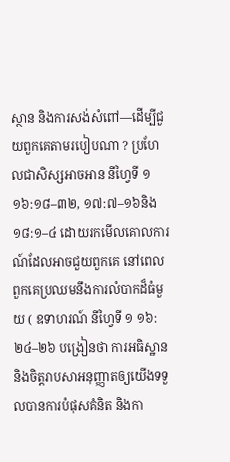ស្ថាន និងការសង់សំពៅ—ដើម្បីជួយពួកគេតាមរបៀបណា ? ប្រហែលជាសិស្សអាចអាន នីហ្វៃទី ១ ១៦:១៨–៣២, ១៧:៧–១៦និង ១៨:១–៤ ដោយរកមើលគោលការណ៍ដែលអាចជួយពួកគេ នៅពេលពួកគេប្រឈមនឹងការលំបាកដ៏ធំមួយ ( ឧទាហរណ៍ នីហ្វៃទី ១ ១៦:២៤–២៦ បង្រៀនថា ការអធិស្ឋាន និងចិត្តរាបសាអនុញ្ញាតឲ្យយើងទទួលបានការបំផុសគំនិត និងកា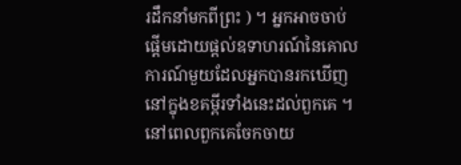រដឹកនាំមកពីព្រះ ) ។ អ្នកអាចចាប់ផ្ដើមដោយផ្ដល់ឧទាហរណ៍នៃគោលការណ៍មួយដែលអ្នកបានរកឃើញនៅក្នុងខគម្ពីរទាំងនេះដល់ពួកគេ ។ នៅពេលពួកគេចែកចាយ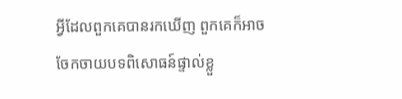អ្វីដែលពួកគេបានរកឃើញ ពួកគេក៏អាចចែកចាយបទពិសោធន៍ផ្ទាល់ខ្លួ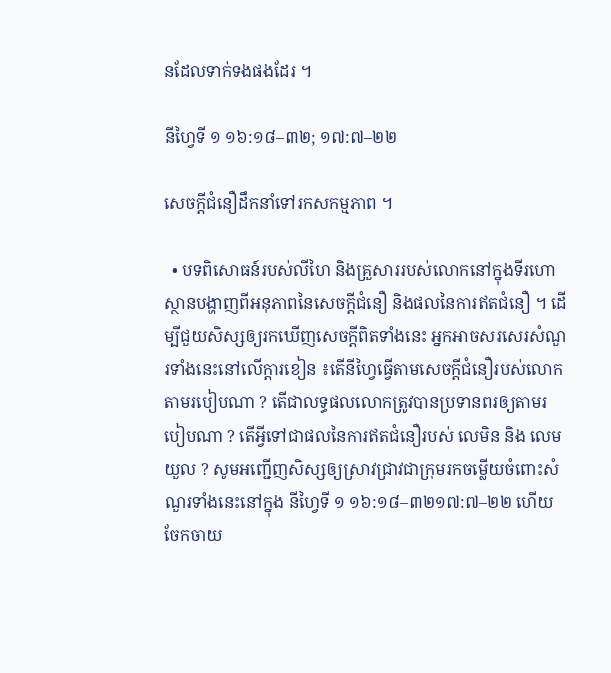នដែលទាក់ទងផងដែរ ។

នីហ្វៃទី ១ ១៦:១៨–៣២; ១៧:៧–២២

សេចក្ដីជំនឿដឹកនាំទៅរកសកម្មភាព ។

  • បទពិសោធន៍របស់លីហៃ និងគ្រួសាររបស់លោកនៅក្នុងទីរហោស្ថានបង្ហាញពីអនុភាពនៃសេចក្ដីជំនឿ និងផលនៃការឥតជំនឿ ។ ដើម្បីជួយសិស្សឲ្យរកឃើញសេចក្ដីពិតទាំងនេះ អ្នកអាចសរសេរសំណួរទាំងនេះនៅលើក្ដារខៀន ៖តើនីហ្វៃធ្វើតាមសេចក្ដីជំនឿរបស់លោកតាមរបៀបណា ? តើជាលទ្ធផលលោកត្រូវបានប្រទានពរឲ្យតាមរបៀបណា ? តើអ្វីទៅជាផលនៃការឥតជំនឿរបស់ លេមិន និង លេមយួល ? សូមអញ្ជើញសិស្សឲ្យស្រាវជ្រាវជាក្រុមរកចម្លើយចំពោះសំណួរទាំងនេះនៅក្នុង នីហ្វៃទី ១ ១៦:១៨–៣២១៧:៧–២២ ហើយចែកចាយ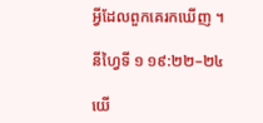អ្វីដែលពួកគេរកឃើញ ។

នីហ្វៃទី ១ ១៩:២២–២៤

យើ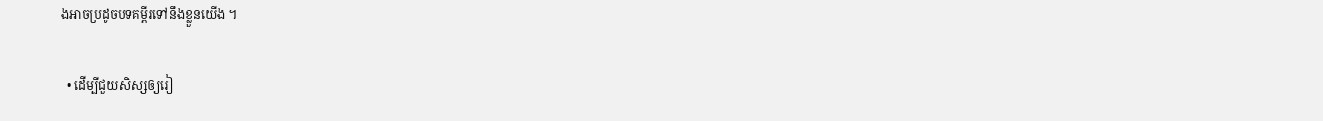ងអាចប្រដូចបទគម្ពីរទៅនឹងខ្លួនយើង ។

  • ដើម្បីជួយសិស្សឲ្យរៀ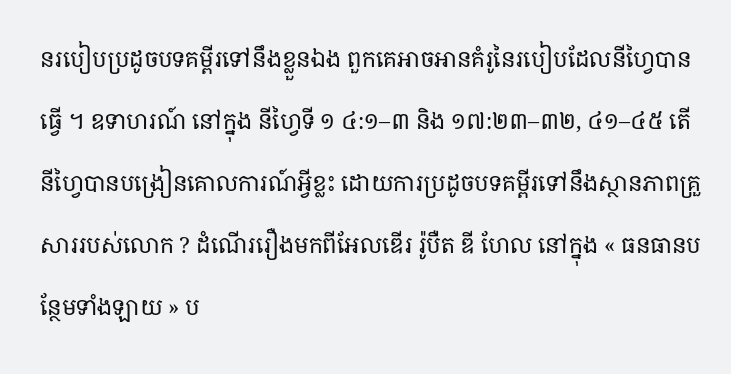នរបៀបប្រដូចបទគម្ពីរទៅនឹងខ្លួនឯង ពួកគេអាចអានគំរូនៃរបៀបដែលនីហ្វៃបានធ្វើ ។ ឧទាហរណ៍ នៅក្នុង នីហ្វៃទី ១ ៤:១–៣ និង ១៧:២៣–៣២, ៤១–៤៥ តើនីហ្វៃបានបង្រៀនគោលការណ៍អ្វីខ្លះ ដោយការប្រដូចបទគម្ពីរទៅនឹងស្ថានភាពគ្រួសាររបស់លោក ? ដំណើររឿងមកពីអែលឌើរ រ៉ូបឺត ឌី ហែល នៅក្នុង « ធនធានបន្ថែមទាំងឡាយ » ប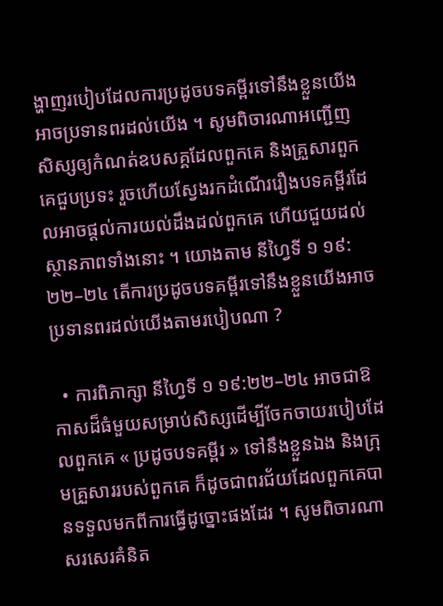ង្ហាញរបៀបដែលការប្រដូចបទគម្ពីរទៅនឹងខ្លួនយើងអាចប្រទានពរដល់យើង ។ សូមពិចារណាអញ្ជើញសិស្សឲ្យកំណត់ឧបសគ្គដែលពួកគេ និងគ្រួសារពួកគេជួបប្រទះ រួចហើយស្វែងរកដំណើររឿងបទគម្ពីរដែលអាចផ្ដល់ការយល់ដឹងដល់ពួកគេ ហើយជួយដល់ស្ថានភាពទាំងនោះ ។ យោងតាម នីហ្វៃទី ១ ១៩:២២–២៤ តើការប្រដូចបទគម្ពីរទៅនឹងខ្លួនយើងអាចប្រទានពរដល់យើងតាមរបៀបណា ?

  • ការពិភាក្សា នីហ្វៃទី ១ ១៩:២២–២៤ អាចជាឱកាសដ៏ធំមួយសម្រាប់សិស្សដើម្បីចែកចាយរបៀបដែលពួកគេ « ប្រដូចបទគម្ពីរ » ទៅនឹងខ្លួនឯង និងក្រុមគ្រួសាររបស់ពួកគេ ក៏ដូចជាពរជ័យដែលពួកគេបានទទួលមកពីការធ្វើដូច្នោះផងដែរ ។ សូមពិចារណាសរសេរគំនិត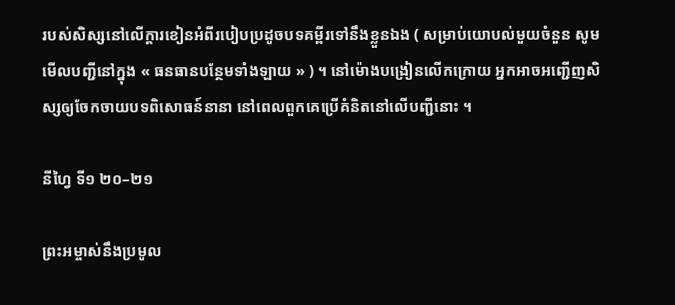របស់សិស្សនៅលើក្ដារខៀនអំពីរបៀបប្រដូចបទគម្ពីរទៅនឹងខ្លួនឯង ( សម្រាប់យោបល់មួយចំនួន សូមមើលបញ្ជីនៅក្នុង « ធនធានបន្ថែមទាំងឡាយ » ) ។ នៅម៉ោងបង្រៀនលើកក្រោយ អ្នកអាចអញ្ជើញសិស្សឲ្យចែកចាយបទពិសោធន៍នានា នៅពេលពួកគេប្រើគំនិតនៅលើបញ្ជីនោះ ។

នីហ្វៃ ទី១ ២០–២១

ព្រះអម្ចាស់នឹងប្រមូល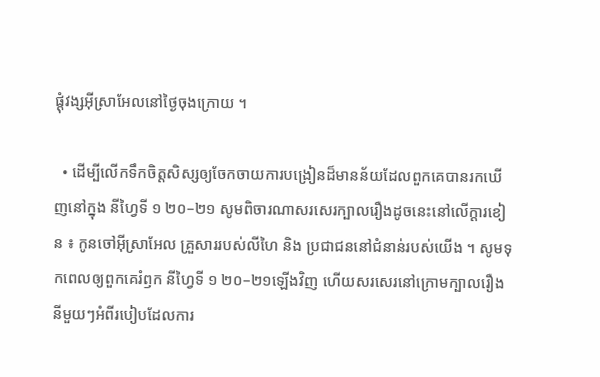ផ្ដុំវង្សអ៊ីស្រាអែលនៅថ្ងៃចុងក្រោយ ។

  • ដើម្បីលើកទឹកចិត្តសិស្សឲ្យចែកចាយការបង្រៀនដ៏មានន័យដែលពួកគេបានរកឃើញនៅក្នុង នីហ្វៃទី ១ ២០–២១ សូមពិចារណាសរសេរក្បាលរឿងដូចនេះនៅលើក្ដារខៀន ៖ កូនចៅអ៊ីស្រាអែល គ្រួសាររបស់លីហៃ និង ប្រជាជននៅជំនាន់របស់យើង ។ សូមទុកពេលឲ្យពួកគេរំឭក នីហ្វៃទី ១ ២០–២១ឡើងវិញ ហើយសរសេរនៅក្រោមក្បាលរឿងនីមួយៗអំពីរបៀបដែលការ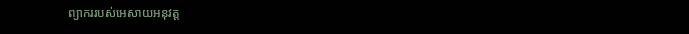ព្យាកររបស់អេសាយអនុវត្ត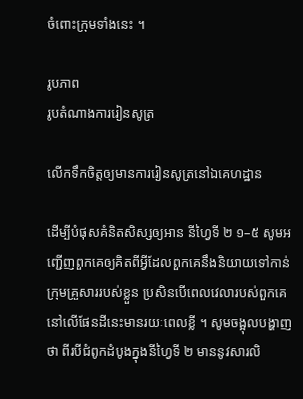ចំពោះក្រុមទាំងនេះ ។

រូបភាព
រូបតំណាងការរៀនសូត្រ

លើកទឹកចិត្តឲ្យមានការរៀនសូត្រនៅឯគេហដ្ឋាន

ដើម្បីបំផុសគំនិតសិស្សឲ្យអាន នីហ្វៃទី ២ ១–៥ សូមអញ្ជើញពួកគេឲ្យគិតពីអ្វីដែលពួកគេនឹងនិយាយទៅកាន់ក្រុមគ្រួសាររបស់ខ្លួន ប្រសិនបើពេលវេលារបស់ពួកគេនៅលើផែនដីនេះមានរយៈពេលខ្លី ។ សូមចង្អុលបង្ហាញថា ពីរបីជំពូកដំបូងក្នុងនីហ្វៃទី ២ មាននូវសារលិ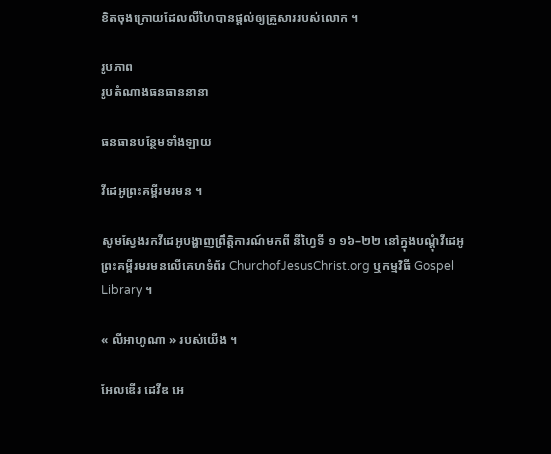ខិតចុងក្រោយដែលលីហៃបានផ្ដល់ឲ្យគ្រួសាររបស់លោក ។

រូបភាព
រូបតំណាងធនធាននានា

ធនធានបន្ថែមទាំងឡាយ

វីដេអូព្រះគម្ពីរមរមន ។

សូមស្វែងរកវីដេអូបង្ហាញព្រឹត្តិការណ៍មកពី នីហ្វៃទី ១ ១៦–២២ នៅក្នុងបណ្តុំវីដេអូព្រះគម្ពីរមរមនលើគេហទំព័រ ChurchofJesusChrist.org ឬកម្មវិធី Gospel Library ។

« លីអាហូណា » របស់យើង ។

អែលឌើរ ដេវីឌ អេ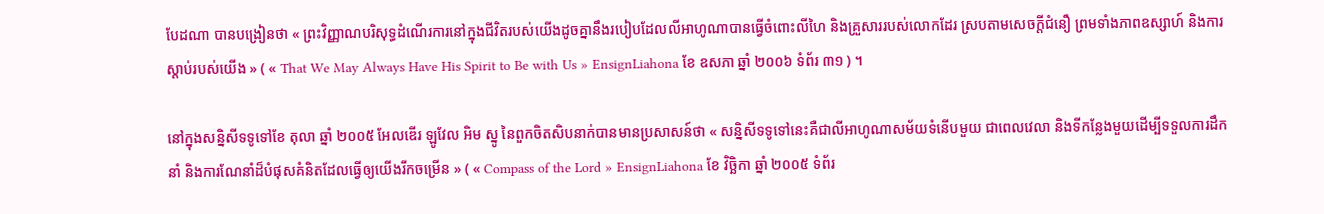បែដណា បានបង្រៀនថា « ព្រះវិញ្ញាណបរិសុទ្ធដំណើរការនៅក្នុងជីវិតរបស់យើងដូចគ្នានឹងរបៀបដែលលីអាហូណាបានធ្វើចំពោះលីហៃ និងគ្រួសាររបស់លោកដែរ ស្របតាមសេចក្ដីជំនឿ ព្រមទាំងភាពឧស្សាហ៍ និងការស្ដាប់របស់យើង » ( « That We May Always Have His Spirit to Be with Us » EnsignLiahona ខែ ឧសភា ឆ្នាំ ២០០៦ ទំព័រ ៣១ ) ។

នៅក្នុងសន្និសីទទូទៅខែ តុលា ឆ្នាំ ២០០៥ អែលឌើរ ឡូវែល អិម ស្នូ នៃពួកចិតសិបនាក់បានមានប្រសាសន៍ថា « សន្និសីទទូទៅនេះគឺជាលីអាហូណាសម័យទំនើបមួយ ជាពេលវេលា និងទីកន្លែងមួយដើម្បីទទួលការដឹកនាំ និងការណែនាំដ៏បំផុសគំនិតដែលធ្វើឲ្យយើងរីកចម្រើន » ( « Compass of the Lord » EnsignLiahona ខែ វិច្ឆិកា ឆ្នាំ ២០០៥ ទំព័រ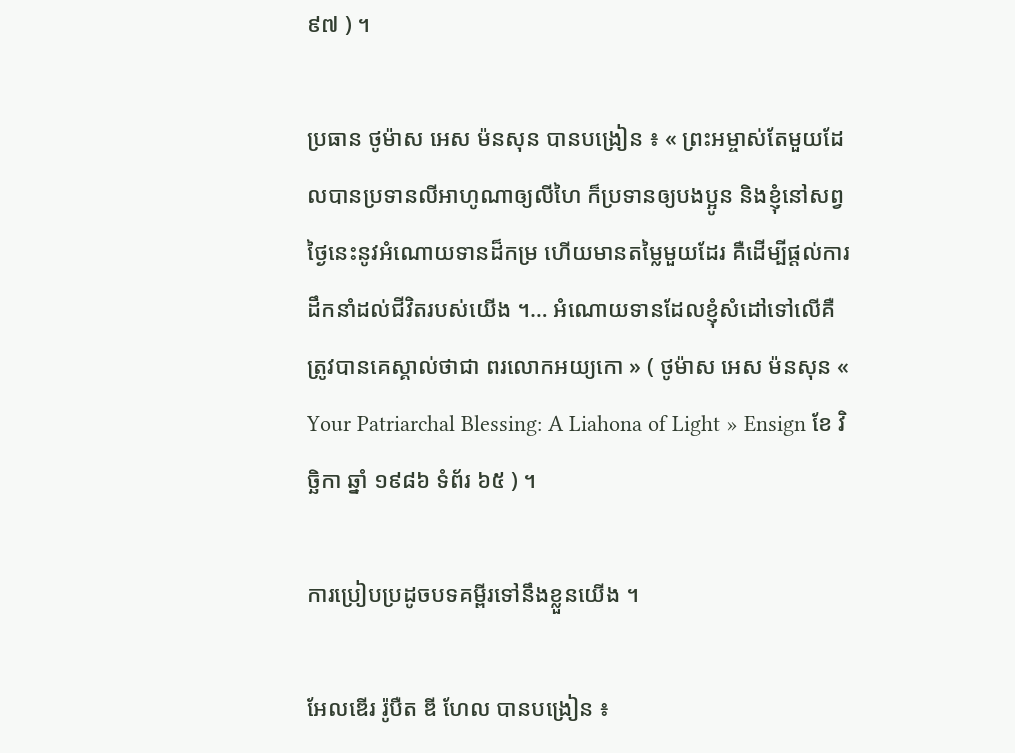៩៧ ) ។

ប្រធាន ថូម៉ាស អេស ម៉នសុន បានបង្រៀន ៖ « ព្រះអម្ចាស់តែមួយដែលបានប្រទានលីអាហូណាឲ្យលីហៃ ក៏ប្រទានឲ្យបងប្អូន និងខ្ញុំនៅសព្វថ្ងៃនេះនូវអំណោយទានដ៏កម្រ ហើយមានតម្លៃមួយដែរ គឺដើម្បីផ្ដល់ការដឹកនាំដល់ជីវិតរបស់យើង ។… អំណោយទានដែលខ្ញុំសំដៅទៅលើគឺត្រូវបានគេស្គាល់ថាជា ពរលោកអយ្យកោ » ( ថូម៉ាស អេស ម៉នសុន « Your Patriarchal Blessing: A Liahona of Light » Ensign ខែ វិច្ឆិកា ឆ្នាំ ១៩៨៦ ទំព័រ ៦៥ ) ។

ការប្រៀបប្រដូចបទគម្ពីរទៅនឹងខ្លួនយើង ។

អែលឌើរ រ៉ូបឺត ឌី ហែល បានបង្រៀន ៖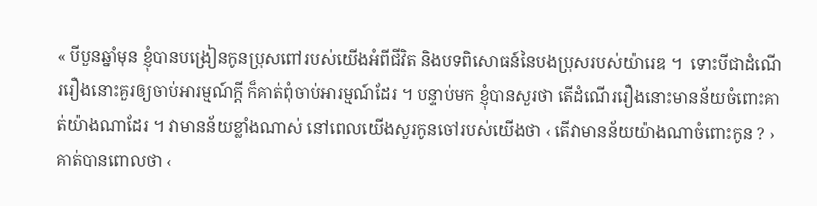« បីបួនឆ្នាំមុន ខ្ញុំបានបង្រៀនកូនប្រុសពៅរបស់យើងអំពីជីវិត និងបទពិសោធន៍នៃបងប្រុសរបស់យ៉ារេឌ ។  ទោះបីជាដំណើររឿងនោះគួរឲ្យចាប់អារម្មណ៍ក្ដី ក៏គាត់ពុំចាប់អារម្មណ៍ដែរ ។ បន្ទាប់មក ខ្ញុំបានសួរថា តើដំណើររឿងនោះមានន័យចំពោះគាត់យ៉ាងណាដែរ ។ វាមានន័យខ្លាំងណាស់ នៅពេលយើងសួរកូនចៅរបស់យើងថា ‹ តើវាមានន័យយ៉ាងណាចំពោះកូន ? › គាត់បានពោលថា ‹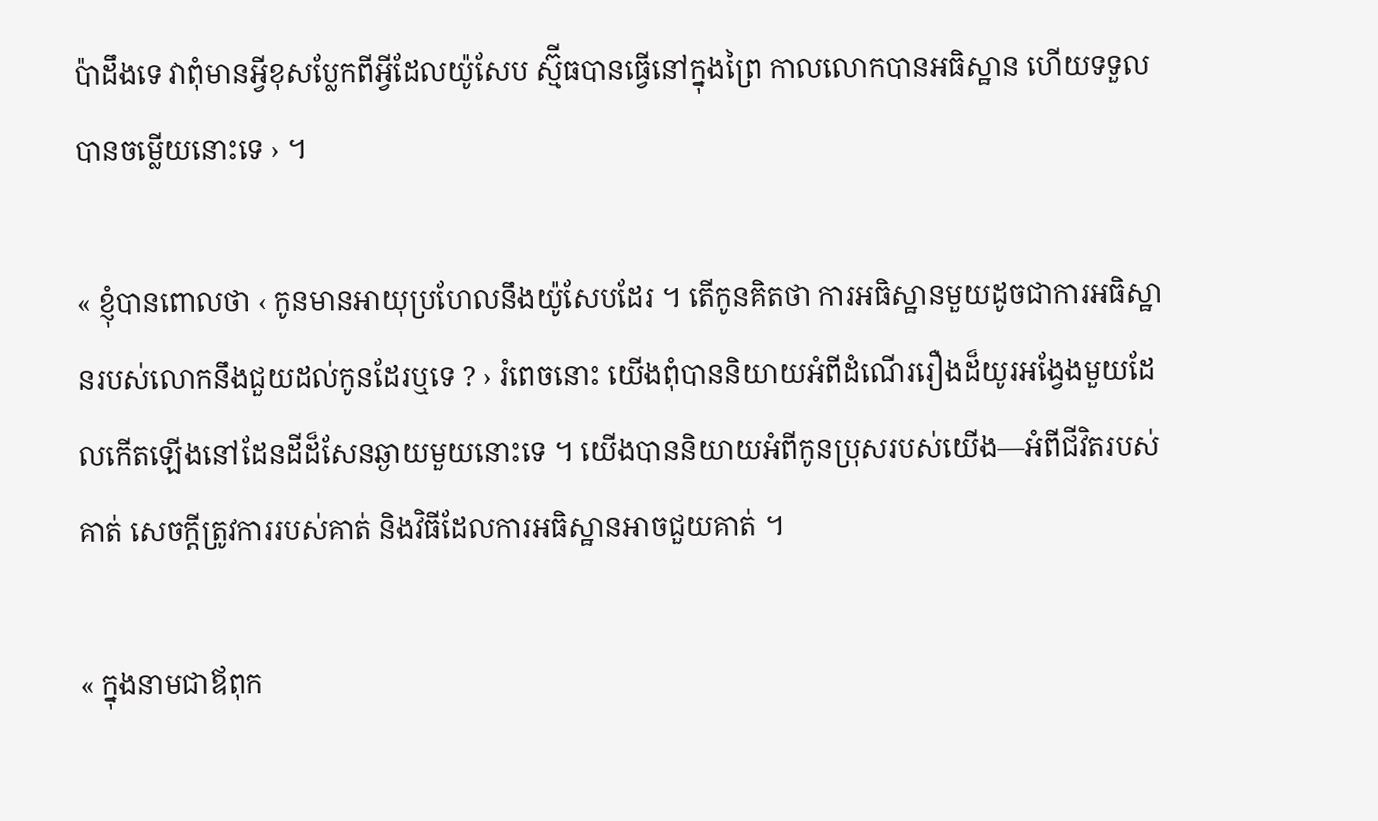ប៉ាដឹងទេ វាពុំមានអ្វីខុសប្លែកពីអ្វីដែលយ៉ូសែប ស្ម៊ីធបានធ្វើនៅក្នុងព្រៃ កាលលោកបានអធិស្ឋាន ហើយទទួលបានចម្លើយនោះទេ › ។

« ខ្ញុំបានពោលថា ‹ កូនមានអាយុប្រហែលនឹងយ៉ូសែបដែរ ។ តើកូនគិតថា ការអធិស្ឋានមួយដូចជាការអធិស្ឋានរបស់លោកនឹងជួយដល់កូនដែរឬទេ ? › រំពេចនោះ យើងពុំបាននិយាយអំពីដំណើររឿងដ៏យូរអង្វែងមួយដែលកើតឡើងនៅដែនដីដ៏សែនឆ្ងាយមួយនោះទេ ។ យើងបាននិយាយអំពីកូនប្រុសរបស់យើង—អំពីជីវិតរបស់គាត់ សេចក្ដីត្រូវការរបស់គាត់ និងវិធីដែលការអធិស្ឋានអាចជួយគាត់ ។

« ក្នុងនាមជាឪពុក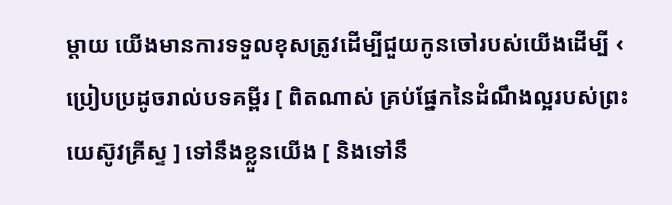ម្ដាយ យើងមានការទទួលខុសត្រូវដើម្បីជួយកូនចៅរបស់យើងដើម្បី ‹ ប្រៀបប្រដូចរាល់បទគម្ពីរ [ ពិតណាស់ គ្រប់ផ្នែកនៃដំណឹងល្អរបស់ព្រះយេស៊ូវគ្រីស្ទ ] ទៅនឹងខ្លួនយើង [ និងទៅនឹ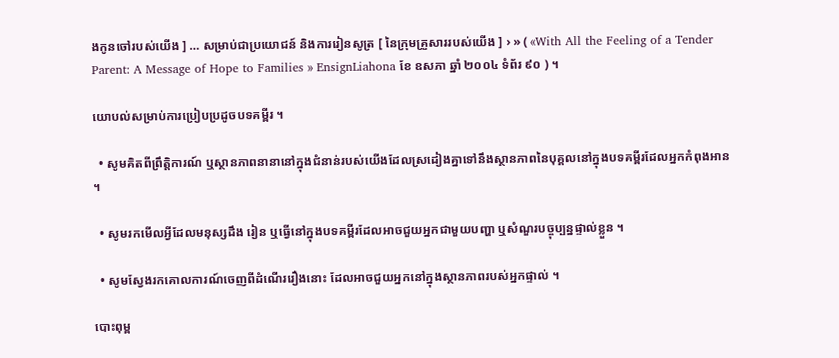ងកូនចៅរបស់យើង ] … សម្រាប់ជាប្រយោជន៍ និងការរៀនសូត្រ [ នៃក្រុមគ្រួសាររបស់យើង ] › » ( «With All the Feeling of a Tender Parent: A Message of Hope to Families » EnsignLiahona ខែ ឧសភា ឆ្នាំ ២០០៤ ទំព័រ ៩០ ) ។

យោបល់សម្រាប់ការប្រៀបប្រដូចបទគម្ពីរ ។

  • សូមគិតពីព្រឹត្តិការណ៍ ឬស្ថានភាពនានានៅក្នុងជំនាន់របស់យើងដែលស្រដៀងគ្នាទៅនឹងស្ថានភាពនៃបុគ្គលនៅក្នុងបទគម្ពីរដែលអ្នកកំពុងអាន ។

  • សូមរកមើលអ្វីដែលមនុស្សដឹង រៀន ឬធ្វើនៅក្នុងបទគម្ពីរដែលអាចជួយអ្នកជាមួយបញ្ហា ឬសំណួរបច្ចុប្បន្នផ្ទាល់ខ្លួន ។

  • សូមស្វែងរកគោលការណ៍ចេញពីដំណើររឿងនោះ ដែលអាចជួយអ្នកនៅក្នុងស្ថានភាពរបស់អ្នកផ្ទាល់ ។

បោះពុម្ព